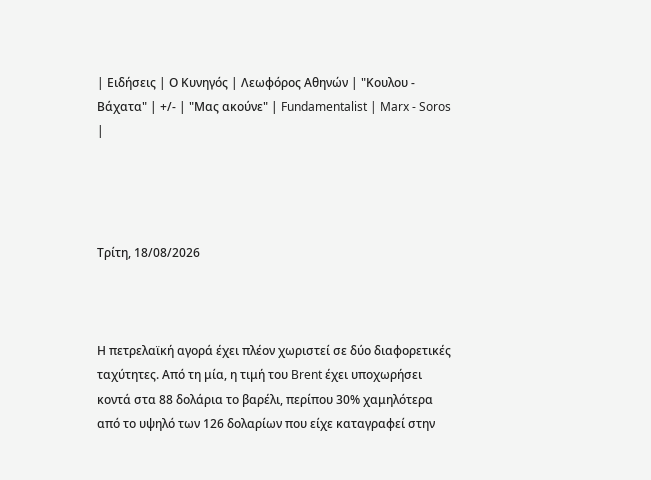| Ειδήσεις | Ο Κυνηγός | Λεωφόρος Αθηνών | "Κουλου - Βάχατα" | +/- | "Μας ακούνε" | Fundamentalist | Marx - Soros |




Τρίτη, 18/08/2026



Η πετρελαϊκή αγορά έχει πλέον χωριστεί σε δύο διαφορετικές ταχύτητες. Από τη μία, η τιμή του Brent έχει υποχωρήσει κοντά στα 88 δολάρια το βαρέλι, περίπου 30% χαμηλότερα από το υψηλό των 126 δολαρίων που είχε καταγραφεί στην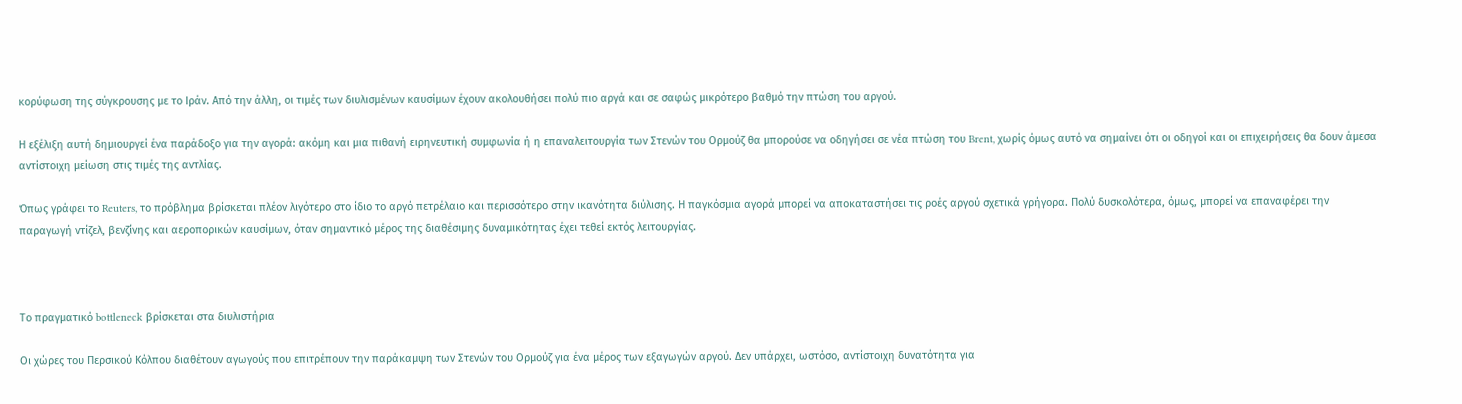κορύφωση της σύγκρουσης με το Ιράν. Από την άλλη, οι τιμές των διυλισμένων καυσίμων έχουν ακολουθήσει πολύ πιο αργά και σε σαφώς μικρότερο βαθμό την πτώση του αργού.

Η εξέλιξη αυτή δημιουργεί ένα παράδοξο για την αγορά: ακόμη και μια πιθανή ειρηνευτική συμφωνία ή η επαναλειτουργία των Στενών του Ορμούζ θα μπορούσε να οδηγήσει σε νέα πτώση του Brent, χωρίς όμως αυτό να σημαίνει ότι οι οδηγοί και οι επιχειρήσεις θα δουν άμεσα αντίστοιχη μείωση στις τιμές της αντλίας.

Όπως γράφει το Reuters, το πρόβλημα βρίσκεται πλέον λιγότερο στο ίδιο το αργό πετρέλαιο και περισσότερο στην ικανότητα διύλισης. Η παγκόσμια αγορά μπορεί να αποκαταστήσει τις ροές αργού σχετικά γρήγορα. Πολύ δυσκολότερα, όμως, μπορεί να επαναφέρει την παραγωγή ντίζελ, βενζίνης και αεροπορικών καυσίμων, όταν σημαντικό μέρος της διαθέσιμης δυναμικότητας έχει τεθεί εκτός λειτουργίας.



Το πραγματικό bottleneck βρίσκεται στα διυλιστήρια

Οι χώρες του Περσικού Κόλπου διαθέτουν αγωγούς που επιτρέπουν την παράκαμψη των Στενών του Ορμούζ για ένα μέρος των εξαγωγών αργού. Δεν υπάρχει, ωστόσο, αντίστοιχη δυνατότητα για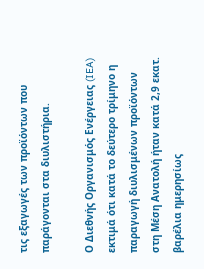τις εξαγωγές των προϊόντων που παράγονται στα διυλιστήρια.

Ο Διεθνής Οργανισμός Ενέργειας (IEA) εκτιμά ότι κατά το δεύτερο τρίμηνο η παραγωγή διυλισμένων προϊόντων στη Μέση Ανατολή ήταν κατά 2,9 εκατ. βαρέλια ημερησίως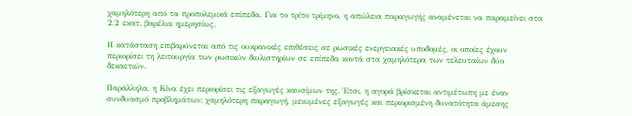χαμηλότερη από τα προπολεμικά επίπεδα. Για το τρίτο τρίμηνο, η απώλεια παραγωγής αναμένεται να παραμείνει στα 2,2 εκατ. βαρέλια ημερησίως.

Η κατάσταση επιβαρύνεται από τις ουκρανικές επιθέσεις σε ρωσικές ενεργειακές υποδομές, οι οποίες έχουν περιορίσει τη λειτουργία των ρωσικών διυλιστηρίων σε επίπεδα κοντά στα χαμηλότερα των τελευταίων δύο δεκαετιών.

Παράλληλα, η Κίνα έχει περιορίσει τις εξαγωγές καυσίμων της. Έτσι, η αγορά βρίσκεται αντιμέτωπη με έναν συνδυασμό προβλημάτων: χαμηλότερη παραγωγή, μειωμένες εξαγωγές και περιορισμένη δυνατότητα άμεσης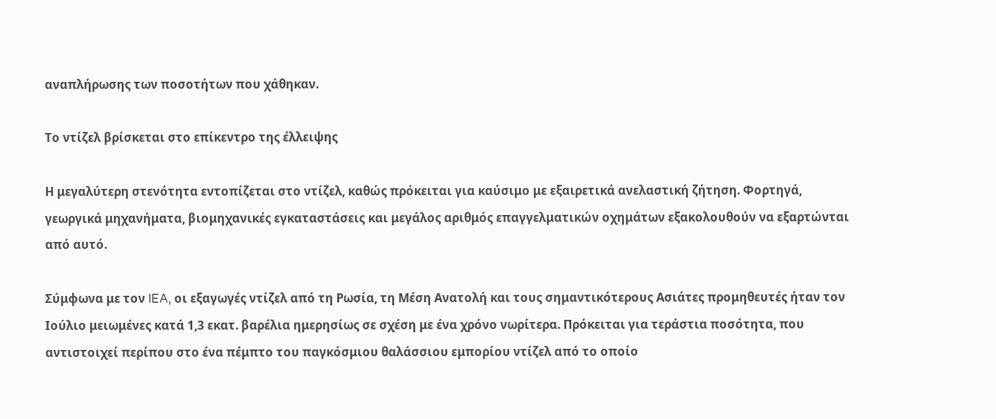αναπλήρωσης των ποσοτήτων που χάθηκαν.

Το ντίζελ βρίσκεται στο επίκεντρο της έλλειψης

Η μεγαλύτερη στενότητα εντοπίζεται στο ντίζελ, καθώς πρόκειται για καύσιμο με εξαιρετικά ανελαστική ζήτηση. Φορτηγά, γεωργικά μηχανήματα, βιομηχανικές εγκαταστάσεις και μεγάλος αριθμός επαγγελματικών οχημάτων εξακολουθούν να εξαρτώνται από αυτό.

Σύμφωνα με τον IEA, οι εξαγωγές ντίζελ από τη Ρωσία, τη Μέση Ανατολή και τους σημαντικότερους Ασιάτες προμηθευτές ήταν τον Ιούλιο μειωμένες κατά 1,3 εκατ. βαρέλια ημερησίως σε σχέση με ένα χρόνο νωρίτερα. Πρόκειται για τεράστια ποσότητα, που αντιστοιχεί περίπου στο ένα πέμπτο του παγκόσμιου θαλάσσιου εμπορίου ντίζελ από το οποίο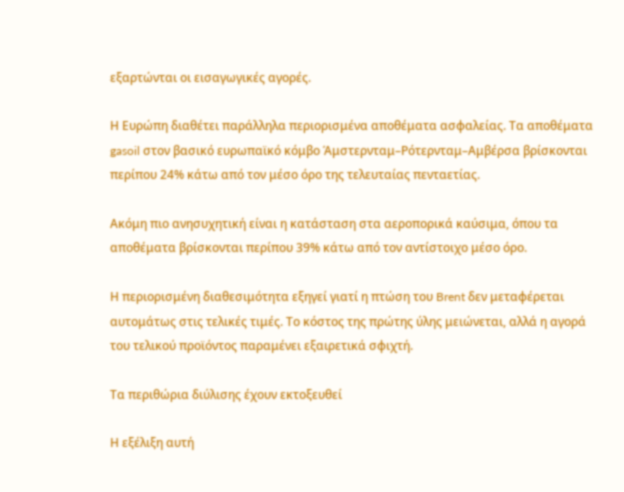εξαρτώνται οι εισαγωγικές αγορές.

Η Ευρώπη διαθέτει παράλληλα περιορισμένα αποθέματα ασφαλείας. Τα αποθέματα gasoil στον βασικό ευρωπαϊκό κόμβο Άμστερνταμ–Ρότερνταμ–Αμβέρσα βρίσκονται περίπου 24% κάτω από τον μέσο όρο της τελευταίας πενταετίας.

Ακόμη πιο ανησυχητική είναι η κατάσταση στα αεροπορικά καύσιμα, όπου τα αποθέματα βρίσκονται περίπου 39% κάτω από τον αντίστοιχο μέσο όρο.

Η περιορισμένη διαθεσιμότητα εξηγεί γιατί η πτώση του Brent δεν μεταφέρεται αυτομάτως στις τελικές τιμές. Το κόστος της πρώτης ύλης μειώνεται, αλλά η αγορά του τελικού προϊόντος παραμένει εξαιρετικά σφιχτή.

Τα περιθώρια διύλισης έχουν εκτοξευθεί

Η εξέλιξη αυτή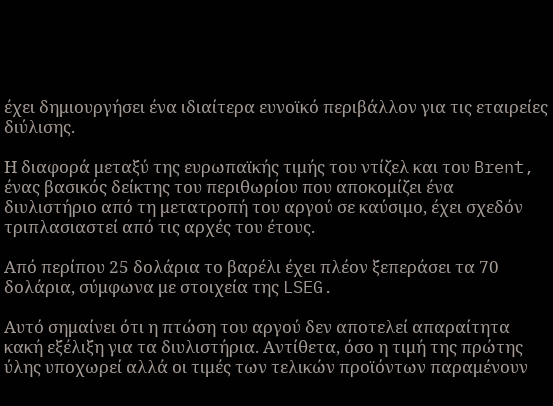έχει δημιουργήσει ένα ιδιαίτερα ευνοϊκό περιβάλλον για τις εταιρείες διύλισης.

Η διαφορά μεταξύ της ευρωπαϊκής τιμής του ντίζελ και του Brent, ένας βασικός δείκτης του περιθωρίου που αποκομίζει ένα διυλιστήριο από τη μετατροπή του αργού σε καύσιμο, έχει σχεδόν τριπλασιαστεί από τις αρχές του έτους.

Από περίπου 25 δολάρια το βαρέλι έχει πλέον ξεπεράσει τα 70 δολάρια, σύμφωνα με στοιχεία της LSEG.

Αυτό σημαίνει ότι η πτώση του αργού δεν αποτελεί απαραίτητα κακή εξέλιξη για τα διυλιστήρια. Αντίθετα, όσο η τιμή της πρώτης ύλης υποχωρεί αλλά οι τιμές των τελικών προϊόντων παραμένουν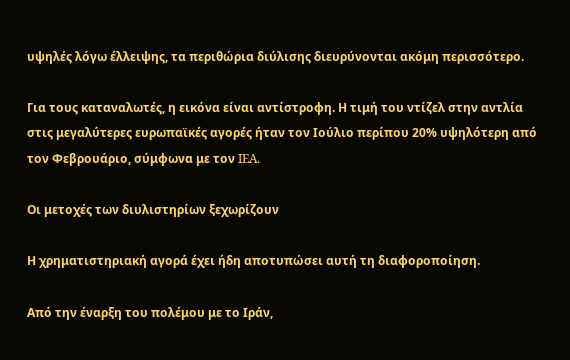υψηλές λόγω έλλειψης, τα περιθώρια διύλισης διευρύνονται ακόμη περισσότερο.

Για τους καταναλωτές, η εικόνα είναι αντίστροφη. Η τιμή του ντίζελ στην αντλία στις μεγαλύτερες ευρωπαϊκές αγορές ήταν τον Ιούλιο περίπου 20% υψηλότερη από τον Φεβρουάριο, σύμφωνα με τον IEA.

Οι μετοχές των διυλιστηρίων ξεχωρίζουν

Η χρηματιστηριακή αγορά έχει ήδη αποτυπώσει αυτή τη διαφοροποίηση.

Από την έναρξη του πολέμου με το Ιράν,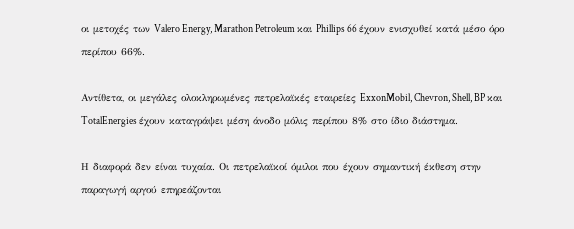οι μετοχές των Valero Energy, Marathon Petroleum και Phillips 66 έχουν ενισχυθεί κατά μέσο όρο περίπου 66%.

Αντίθετα, οι μεγάλες ολοκληρωμένες πετρελαϊκές εταιρείες ExxonMobil, Chevron, Shell, BP και TotalEnergies έχουν καταγράψει μέση άνοδο μόλις περίπου 8% στο ίδιο διάστημα.

Η διαφορά δεν είναι τυχαία. Οι πετρελαϊκοί όμιλοι που έχουν σημαντική έκθεση στην παραγωγή αργού επηρεάζονται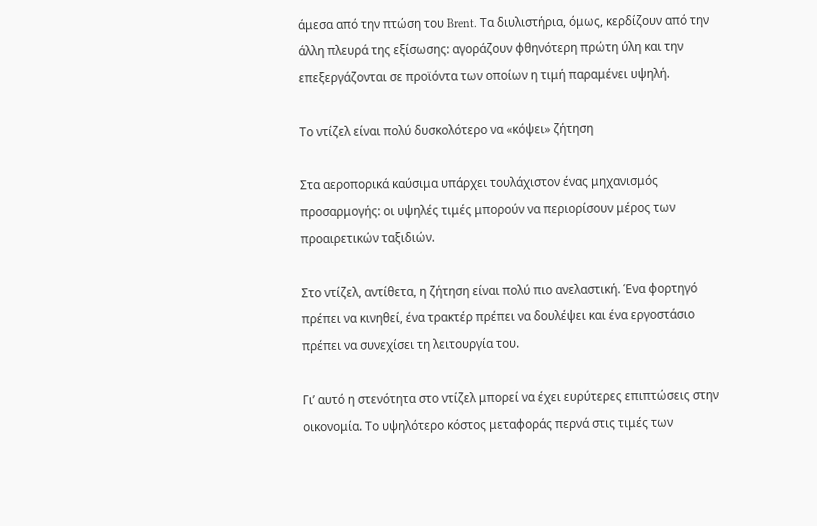άμεσα από την πτώση του Brent. Τα διυλιστήρια, όμως, κερδίζουν από την άλλη πλευρά της εξίσωσης: αγοράζουν φθηνότερη πρώτη ύλη και την επεξεργάζονται σε προϊόντα των οποίων η τιμή παραμένει υψηλή.

Το ντίζελ είναι πολύ δυσκολότερο να «κόψει» ζήτηση

Στα αεροπορικά καύσιμα υπάρχει τουλάχιστον ένας μηχανισμός προσαρμογής: οι υψηλές τιμές μπορούν να περιορίσουν μέρος των προαιρετικών ταξιδιών.

Στο ντίζελ, αντίθετα, η ζήτηση είναι πολύ πιο ανελαστική. Ένα φορτηγό πρέπει να κινηθεί, ένα τρακτέρ πρέπει να δουλέψει και ένα εργοστάσιο πρέπει να συνεχίσει τη λειτουργία του.

Γι’ αυτό η στενότητα στο ντίζελ μπορεί να έχει ευρύτερες επιπτώσεις στην οικονομία. Το υψηλότερο κόστος μεταφοράς περνά στις τιμές των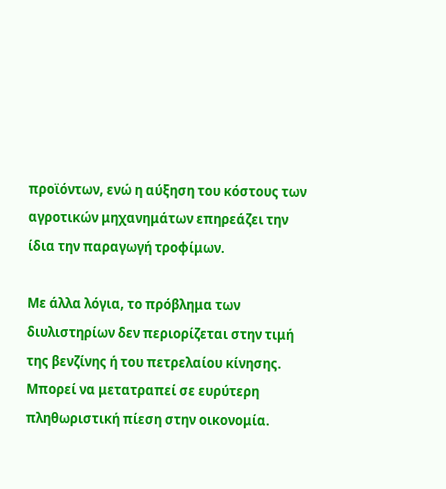προϊόντων, ενώ η αύξηση του κόστους των αγροτικών μηχανημάτων επηρεάζει την ίδια την παραγωγή τροφίμων.

Με άλλα λόγια, το πρόβλημα των διυλιστηρίων δεν περιορίζεται στην τιμή της βενζίνης ή του πετρελαίου κίνησης. Μπορεί να μετατραπεί σε ευρύτερη πληθωριστική πίεση στην οικονομία.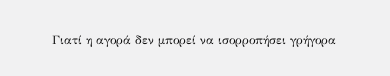Γιατί η αγορά δεν μπορεί να ισορροπήσει γρήγορα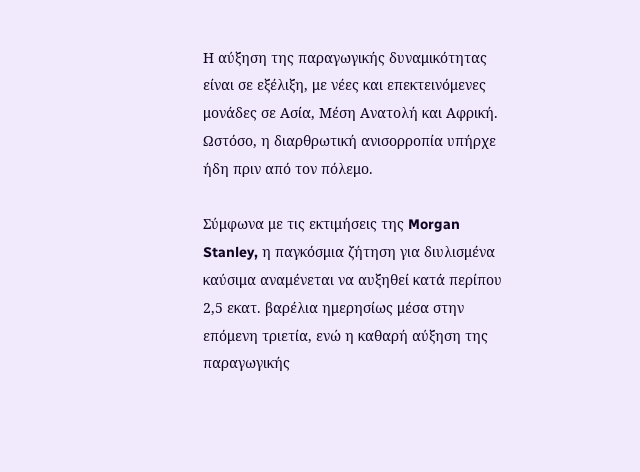Η αύξηση της παραγωγικής δυναμικότητας είναι σε εξέλιξη, με νέες και επεκτεινόμενες μονάδες σε Ασία, Μέση Ανατολή και Αφρική. Ωστόσο, η διαρθρωτική ανισορροπία υπήρχε ήδη πριν από τον πόλεμο.

Σύμφωνα με τις εκτιμήσεις της Morgan Stanley, η παγκόσμια ζήτηση για διυλισμένα καύσιμα αναμένεται να αυξηθεί κατά περίπου 2,5 εκατ. βαρέλια ημερησίως μέσα στην επόμενη τριετία, ενώ η καθαρή αύξηση της παραγωγικής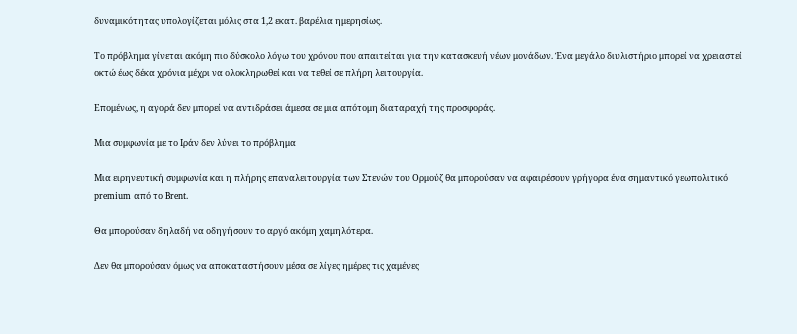δυναμικότητας υπολογίζεται μόλις στα 1,2 εκατ. βαρέλια ημερησίως.

Το πρόβλημα γίνεται ακόμη πιο δύσκολο λόγω του χρόνου που απαιτείται για την κατασκευή νέων μονάδων. Ένα μεγάλο διυλιστήριο μπορεί να χρειαστεί οκτώ έως δέκα χρόνια μέχρι να ολοκληρωθεί και να τεθεί σε πλήρη λειτουργία.

Επομένως, η αγορά δεν μπορεί να αντιδράσει άμεσα σε μια απότομη διαταραχή της προσφοράς.

Μια συμφωνία με το Ιράν δεν λύνει το πρόβλημα

Μια ειρηνευτική συμφωνία και η πλήρης επαναλειτουργία των Στενών του Ορμούζ θα μπορούσαν να αφαιρέσουν γρήγορα ένα σημαντικό γεωπολιτικό premium από το Brent.

Θα μπορούσαν δηλαδή να οδηγήσουν το αργό ακόμη χαμηλότερα.

Δεν θα μπορούσαν όμως να αποκαταστήσουν μέσα σε λίγες ημέρες τις χαμένες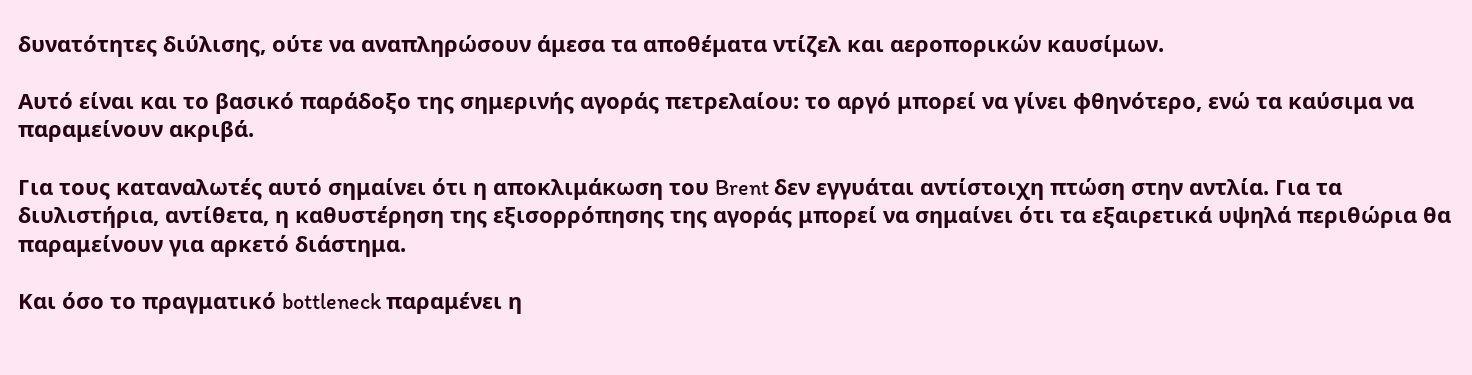δυνατότητες διύλισης, ούτε να αναπληρώσουν άμεσα τα αποθέματα ντίζελ και αεροπορικών καυσίμων.

Αυτό είναι και το βασικό παράδοξο της σημερινής αγοράς πετρελαίου: το αργό μπορεί να γίνει φθηνότερο, ενώ τα καύσιμα να παραμείνουν ακριβά.

Για τους καταναλωτές αυτό σημαίνει ότι η αποκλιμάκωση του Brent δεν εγγυάται αντίστοιχη πτώση στην αντλία. Για τα διυλιστήρια, αντίθετα, η καθυστέρηση της εξισορρόπησης της αγοράς μπορεί να σημαίνει ότι τα εξαιρετικά υψηλά περιθώρια θα παραμείνουν για αρκετό διάστημα.

Και όσο το πραγματικό bottleneck παραμένει η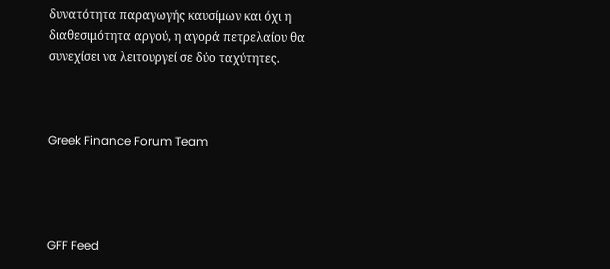δυνατότητα παραγωγής καυσίμων και όχι η διαθεσιμότητα αργού, η αγορά πετρελαίου θα συνεχίσει να λειτουργεί σε δύο ταχύτητες.



Greek Finance Forum Team




GFF Feed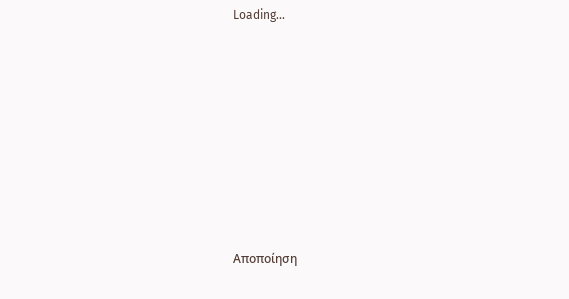Loading...









Αποποίηση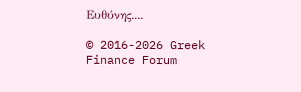Ευθύνης....

© 2016-2026 Greek Finance Forum